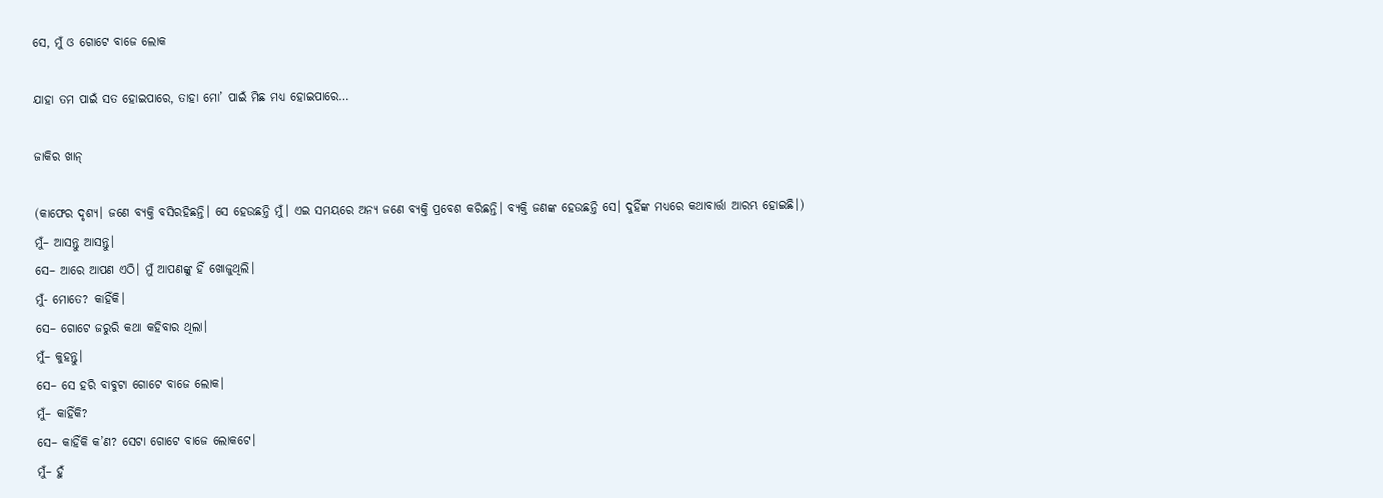ସେ, ମୁଁ ଓ ଗୋଟେ ବାଜେ ଲୋକ

ଯାହା ତମ ପାଇଁ ସତ ହୋଇପାରେ, ତାହା ମୋ’ ପାଇଁ ମିଛ ମଧ୍ୟ ହୋଇପାରେ…

ଜାକିର ଖାନ୍‌

(କାଫେର ଦୃଶ୍ୟ। ଜଣେ ବ୍ୟକ୍ତି ବସିରହିଛନ୍ତି। ସେ ହେଉଛନ୍ତି ମୁଁ। ଏଇ ସମୟରେ ଅନ୍ୟ ଜଣେ ବ୍ୟକ୍ତି ପ୍ରବେଶ କରିଛନ୍ତି। ବ୍ୟକ୍ତି ଜଣଙ୍କ ହେଉଛନ୍ତି ସେ। ଦୁହିଁଙ୍କ ମଧ୍ୟରେ କଥାବାର୍ତ୍ତା ଆରମ୍ଭ ହୋଇଛି।)
ମୁଁ– ଆସନ୍ତୁ ଆସନ୍ତୁ।
ସେ– ଆରେ ଆପଣ ଏଠି। ମୁଁ ଆପଣଙ୍କୁ ହିଁ ଖୋଜୁଥିଲି।
ମୁଁ- ମୋତେ? କାହିଁକି।
ସେ– ଗୋଟେ ଜରୁରି କଥା କହିବାର ଥିଲା।
ମୁଁ– କୁହନ୍ତୁ।
ସେ– ସେ ହରି ବାବୁଟା ଗୋଟେ ବାଜେ ଲୋକ।
ମୁଁ– କାହିଁକି?
ସେ– କାହିଁକି କ’ଣ? ସେଟା ଗୋଟେ ବାଜେ ଲୋକଟେ।
ମୁଁ– ହୁଁ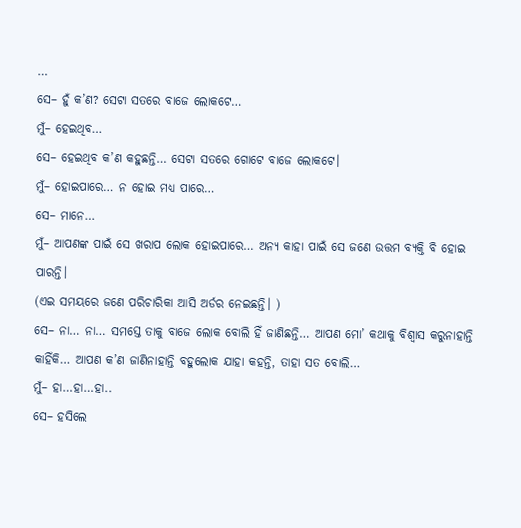…
ସେ– ହୁଁ କ’ଣ? ସେଟା ସତରେ ବାଜେ ଲୋକଟେ…
ମୁଁ– ହେଇଥିବ…
ସେ– ହେଇଥିବ କ’ଣ କହୁଛନ୍ତି… ସେଟା ସତରେ ଗୋଟେ ବାଜେ ଲୋକଟେ।
ମୁଁ– ହୋଇପାରେ… ନ ହୋଇ ମଧ୍ୟ ପାରେ…
ସେ– ମାନେ…
ମୁଁ– ଆପଣଙ୍କ ପାଇଁ ସେ ଖରାପ ଲୋକ ହୋଇପାରେ… ଅନ୍ୟ କାହା ପାଇଁ ସେ ଜଣେ ଉତ୍ତମ ବ୍ୟକ୍ତି ବି ହୋଇ ପାରନ୍ତି।
(ଏଇ ସମୟରେ ଜଣେ ପରିଚାରିକା ଆସି ଅର୍ଡର ନେଇଛନ୍ତି। )
ସେ– ନା… ନା… ସମସ୍ତେ ତାକୁ ବାଜେ ଲୋକ ବୋଲି ହିଁ ଜାଣିଛନ୍ତି… ଆପଣ ମୋ’ କଥାକୁ ବିଶ୍ୱାସ କରୁନାହାନ୍ତି କାହିଁକି… ଆପଣ କ’ଣ ଜାଣିନାହାନ୍ତି ବହୁଲୋକ ଯାହା କହନ୍ତି, ତାହା ସତ ବୋଲି…
ମୁଁ– ହା…ହା…ହା..
ସେ– ହସିଲେ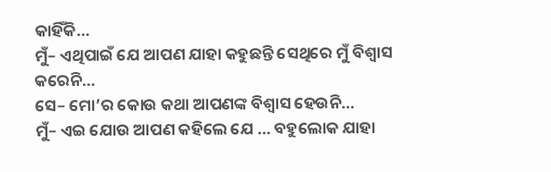କାହିଁକି…
ମୁଁ– ଏଥିପାଇଁ ଯେ ଆପଣ ଯାହା କହୁଛନ୍ତି ସେଥିରେ ମୁଁ ବିଶ୍ୱାସ କରେନି…
ସେ– ମୋ’ର କୋଉ କଥା ଆପଣଙ୍କ ବିଶ୍ୱାସ ହେଉନି…
ମୁଁ– ଏଇ ଯୋଉ ଆପଣ କହିଲେ ଯେ … ବହୁଲୋକ ଯାହା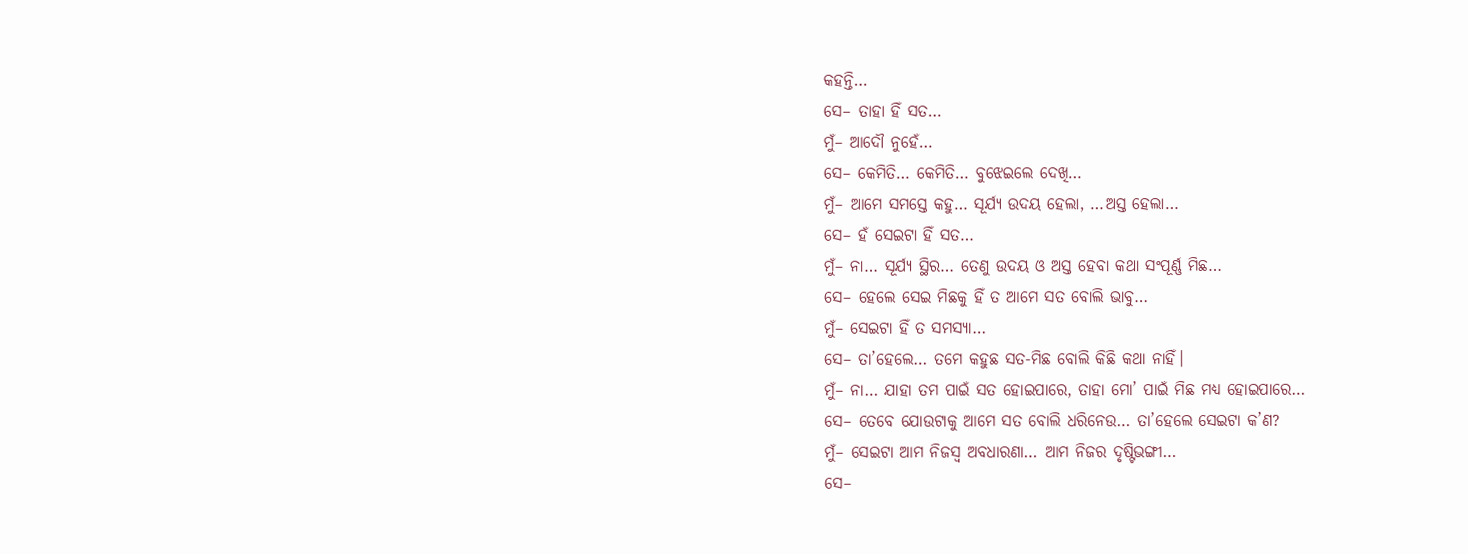କହନ୍ତି…
ସେ– ତାହା ହିଁ ସତ…
ମୁଁ– ଆଦୌ ନୁହେଁ…
ସେ– କେମିତି… କେମିତି… ବୁଝେଇଲେ ଦେଖି…
ମୁଁ– ଆମେ ସମସ୍ତେ କହୁ… ସୂର୍ଯ୍ୟ ଉଦୟ ହେଲା, …ଅସ୍ତ ହେଲା…
ସେ– ହଁ ସେଇଟା ହିଁ ସତ…
ମୁଁ– ନା… ସୂର୍ଯ୍ୟ ସ୍ଥିର… ତେଣୁ ଉଦୟ ଓ ଅସ୍ତ ହେବା କଥା ସଂପୂର୍ଣ୍ଣ ମିଛ…
ସେ– ହେଲେ ସେଇ ମିଛକୁ ହିଁ ତ ଆମେ ସତ ବୋଲି ଭାବୁ…
ମୁଁ– ସେଇଟା ହିଁ ତ ସମସ୍ୟା…
ସେ– ତା’ହେଲେ… ତମେ କହୁଛ ସତ-ମିଛ ବୋଲି କିଛି କଥା ନାହିଁ।
ମୁଁ– ନା… ଯାହା ତମ ପାଇଁ ସତ ହୋଇପାରେ, ତାହା ମୋ’ ପାଇଁ ମିଛ ମଧ୍ୟ ହୋଇପାରେ…
ସେ– ତେବେ ଯୋଉଟାକୁ ଆମେ ସତ ବୋଲି ଧରିନେଉ… ତା’ହେଲେ ସେଇଟା କ’ଣ?
ମୁଁ– ସେଇଟା ଆମ ନିଜସ୍ୱ ଅବଧାରଣା… ଆମ ନିଜର ଦୃଷ୍ଟିଭଙ୍ଗୀ…
ସେ–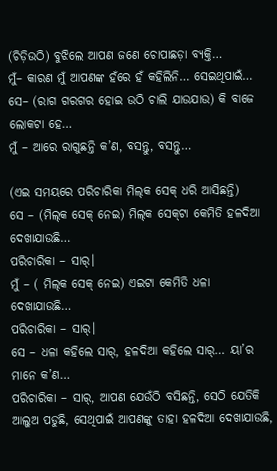(ଚିଡ଼ିଉଠି) ବୁଝିଲେ ଆପଣ ଜଣେ ଚୋପାଛଡ଼ା ବ୍ୟକ୍ତି…
ମୁଁ– କାରଣ ମୁଁ ଆପଣଙ୍କ ହଁରେ ହଁ କହିଲିନି… ସେଇଥିପାଇଁ…
ସେ– (ରାଗ ଗରଗର ହୋଇ ଉଠି ଚାଲି ଯାଉଯାଉ) କି ବାଜେ ଲୋକଟା ହେ…
ମୁଁ – ଆରେ ରାଗୁଛନ୍ତି କ’ଣ, ବସନ୍ତୁ, ବସନ୍ତୁ…

(ଏଇ ସମୟରେ ପରିଚାରିକା ମିଲ୍‌କ ସେକ୍ ଧରି ଆସିଛନ୍ତି)
ସେ – (ମିଲ୍‌କ ସେକ୍ ନେଇ) ମିଲ୍‌କ ସେକ୍‌ଟା କେମିତି ହଳଦିଆ ଦେଖାଯାଉଛି…
ପରିଚାରିକା – ସାର୍।
ମୁଁ – ( ମିଲ୍‌କ ସେକ୍ ନେଇ) ଏଇଟା କେମିତି ଧଳା ଦେଖାଯାଉଛି…
ପରିଚାରିକା – ସାର୍।
ସେ – ଧଳା କହିଲେ ସାର୍‌, ହଳଦିଆ କହିଲେ ସାର୍‌… ୟା’ର ମାନେ କ’ଣ…
ପରିଚାରିକା – ସାର୍‌, ଆପଣ ଯେଉଁଠି ବସିଛନ୍ତି, ସେଠି ଯେତିକି ଆଲୁଅ ପଡୁଛି, ସେଥିପାଇଁ ଆପଣଙ୍କୁ ତାହା ହଳଦିଆ ଦେଖାଯାଉଛି,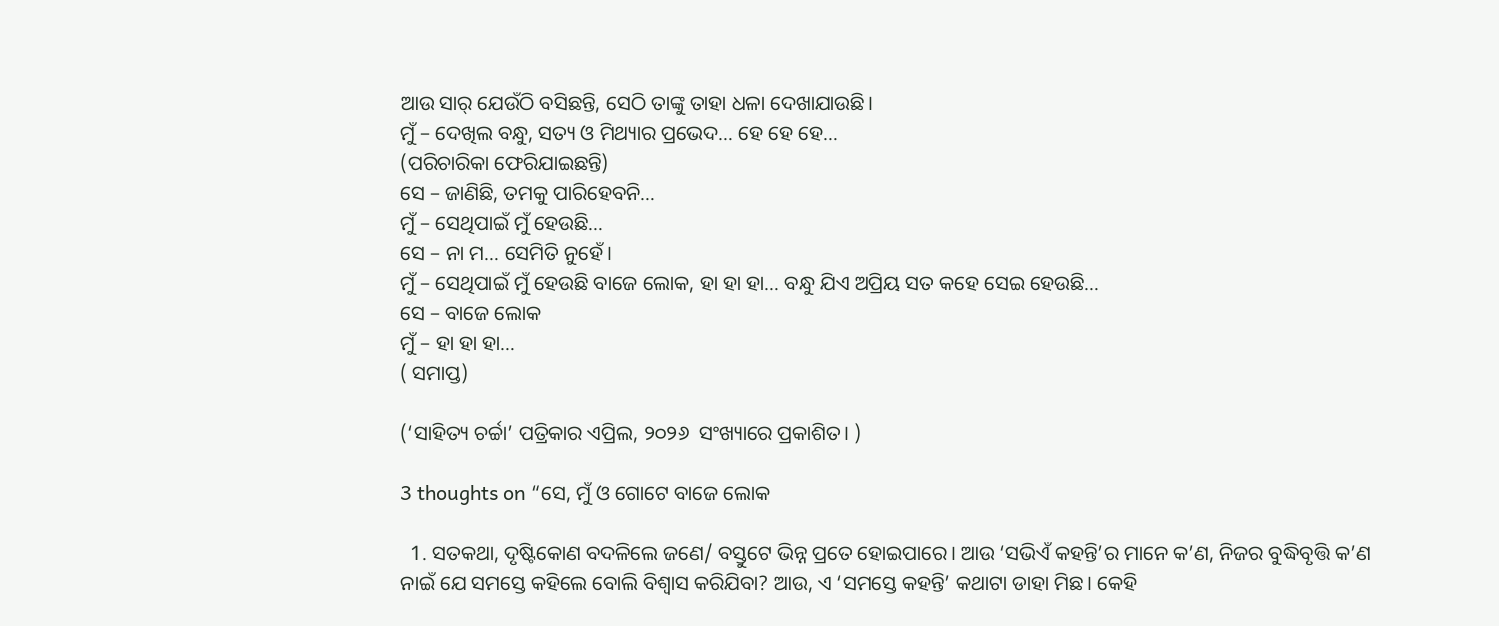ଆଉ ସାର୍ ଯେଉଁଠି ବସିଛନ୍ତି, ସେଠି ତାଙ୍କୁ ତାହା ଧଳା ଦେଖାଯାଉଛି।
ମୁଁ – ଦେଖିଲ ବନ୍ଧୁ, ସତ୍ୟ ଓ ମିଥ୍ୟାର ପ୍ରଭେଦ… ହେ ହେ ହେ…
(ପରିଚାରିକା ଫେରିଯାଇଛନ୍ତି)
ସେ – ଜାଣିଛି, ତମକୁ ପାରିହେବନି…
ମୁଁ – ସେଥିପାଇଁ ମୁଁ ହେଉଛି…
ସେ – ନା ମ… ସେମିତି ନୁହେଁ।
ମୁଁ – ସେଥିପାଇଁ ମୁଁ ହେଉଛି ବାଜେ ଲୋକ, ହା ହା ହା… ବନ୍ଧୁ ଯିଏ ଅପ୍ରିୟ ସତ କହେ ସେଇ ହେଉଛି…
ସେ – ବାଜେ ଲୋକ
ମୁଁ – ହା ହା ହା…
( ସମାପ୍ତ)

(‘ସାହିତ୍ୟ ଚର୍ଚ୍ଚା’ ପତ୍ରିକାର ଏପ୍ରିଲ, ୨୦୨୬  ସଂଖ୍ୟାରେ ପ୍ରକାଶିତ। )

3 thoughts on “ସେ, ମୁଁ ଓ ଗୋଟେ ବାଜେ ଲୋକ

  1. ସତକଥା, ଦୃଷ୍ଟିକୋଣ ବଦଳିଲେ ଜଣେ/ ବସ୍ତୁଟେ ଭିନ୍ନ ପ୍ରତେ ହୋଇପାରେ। ଆଉ ‘ସଭିଏଁ କହନ୍ତି’ର ମାନେ କ’ଣ, ନିଜର ବୁଦ୍ଧିବୃତ୍ତି କ’ଣ ନାଇଁ ଯେ ସମସ୍ତେ କହିଲେ ବୋଲି ବିଶ୍ୱାସ କରିଯିବା? ଆଉ, ଏ ‘ସମସ୍ତେ କହନ୍ତି’ କଥାଟା ଡାହା ମିଛ। କେହି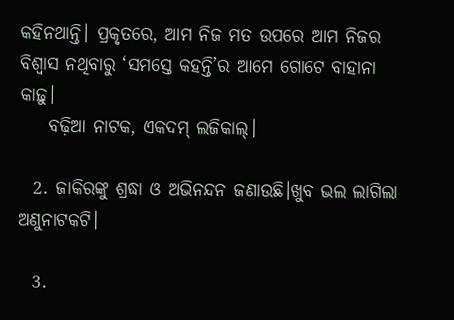କହିନଥାନ୍ତି। ପ୍ରକୃତରେ, ଆମ ନିଜ ମତ ଉପରେ ଆମ ନିଜର ବିଶ୍ୱାସ ନଥିବାରୁ ‘ସମସ୍ତେ କହନ୍ତି’ର ଆମେ ଗୋଟେ ବାହାନା କାଢ଼ୁ।
    ବଢ଼ିଆ ନାଟକ, ଏକଦମ୍ ଲଜିକାଲ୍।

  2. ଜାକିରଙ୍କୁ ଶ୍ରଦ୍ଧା ଓ ଅଭିନନ୍ଦନ ଜଣାଉଛି।ଖୁବ ଭଲ ଲାଗିଲା ଅଣୁନାଟକଟି।

  3.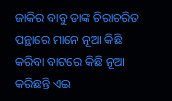ଜାକିର ବାବୁ ତାଙ୍କ ଚିରାଚରିତ ପନ୍ଥାରେ ମାନେ ନୂଆ କିଛି କରିବା ବାଟରେ କିଛି ନୂଆ କରିଛନ୍ତି ଏଇ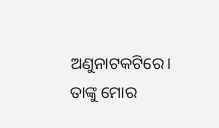ଅଣୁନାଟକଟିରେ। ତାଙ୍କୁ ମୋର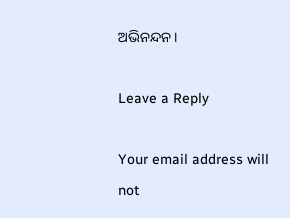ଅଭିନନ୍ଦନ।

Leave a Reply

Your email address will not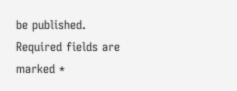be published. Required fields are marked *